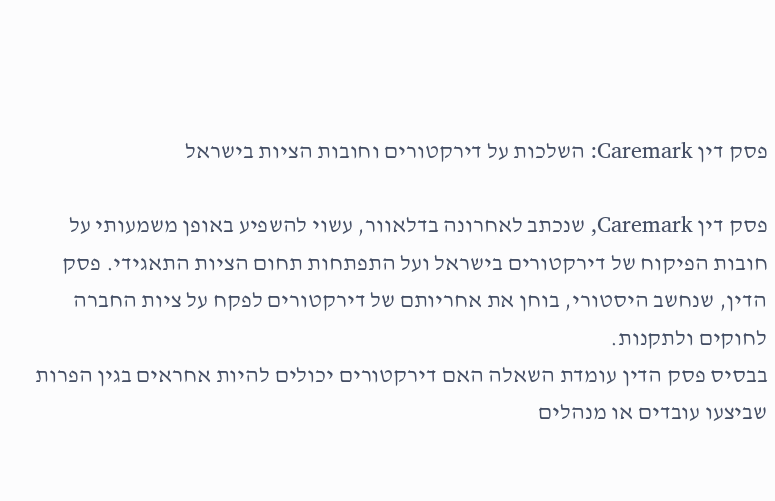פסק דין Caremark: השלכות על דירקטורים וחובות הציות בישראל

פסק דין Caremark, שנכתב לאחרונה בדלאוור, עשוי להשפיע באופן משמעותי על חובות הפיקוח של דירקטורים בישראל ועל התפתחות תחום הציות התאגידי. פסק הדין, שנחשב היסטורי, בוחן את אחריותם של דירקטורים לפקח על ציות החברה לחוקים ולתקנות.
בבסיס פסק הדין עומדת השאלה האם דירקטורים יכולים להיות אחראים בגין הפרות שביצעו עובדים או מנהלים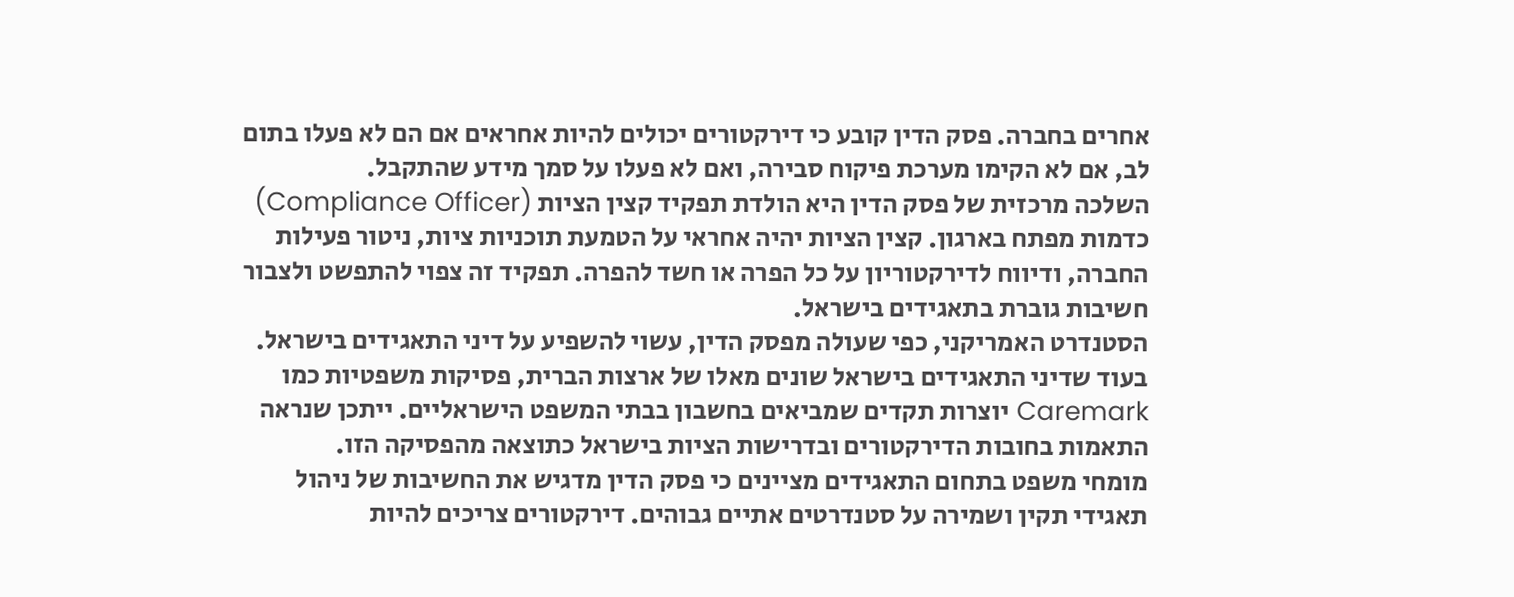אחרים בחברה. פסק הדין קובע כי דירקטורים יכולים להיות אחראים אם הם לא פעלו בתום לב, אם לא הקימו מערכת פיקוח סבירה, ואם לא פעלו על סמך מידע שהתקבל.
השלכה מרכזית של פסק הדין היא הולדת תפקיד קצין הציות (Compliance Officer) כדמות מפתח בארגון. קצין הציות יהיה אחראי על הטמעת תוכניות ציות, ניטור פעילות החברה, ודיווח לדירקטוריון על כל הפרה או חשד להפרה. תפקיד זה צפוי להתפשט ולצבור חשיבות גוברת בתאגידים בישראל.
הסטנדרט האמריקני, כפי שעולה מפסק הדין, עשוי להשפיע על דיני התאגידים בישראל. בעוד שדיני התאגידים בישראל שונים מאלו של ארצות הברית, פסיקות משפטיות כמו Caremark יוצרות תקדים שמביאים בחשבון בבתי המשפט הישראליים. ייתכן שנראה התאמות בחובות הדירקטורים ובדרישות הציות בישראל כתוצאה מהפסיקה הזו.
מומחי משפט בתחום התאגידים מציינים כי פסק הדין מדגיש את החשיבות של ניהול תאגידי תקין ושמירה על סטנדרטים אתיים גבוהים. דירקטורים צריכים להיות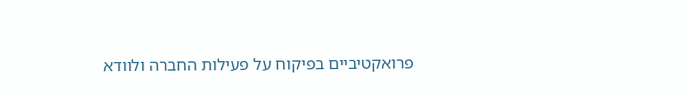פרואקטיביים בפיקוח על פעילות החברה ולוודא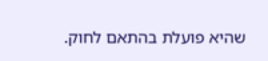שהיא פועלת בהתאם לחוק.